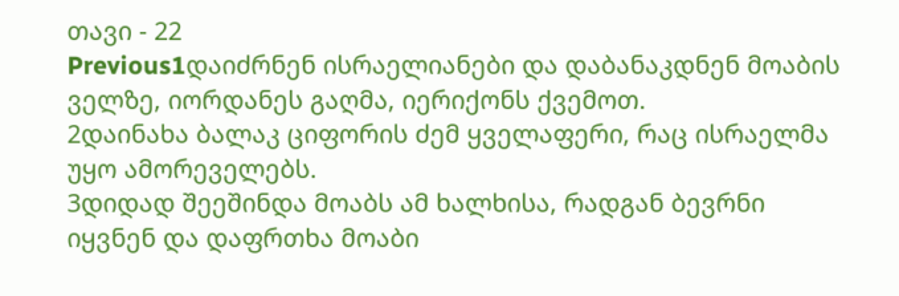თავი - 22
Previous1დაიძრნენ ისრაელიანები და დაბანაკდნენ მოაბის ველზე, იორდანეს გაღმა, იერიქონს ქვემოთ.
2დაინახა ბალაკ ციფორის ძემ ყველაფერი, რაც ისრაელმა უყო ამორეველებს.
3დიდად შეეშინდა მოაბს ამ ხალხისა, რადგან ბევრნი იყვნენ და დაფრთხა მოაბი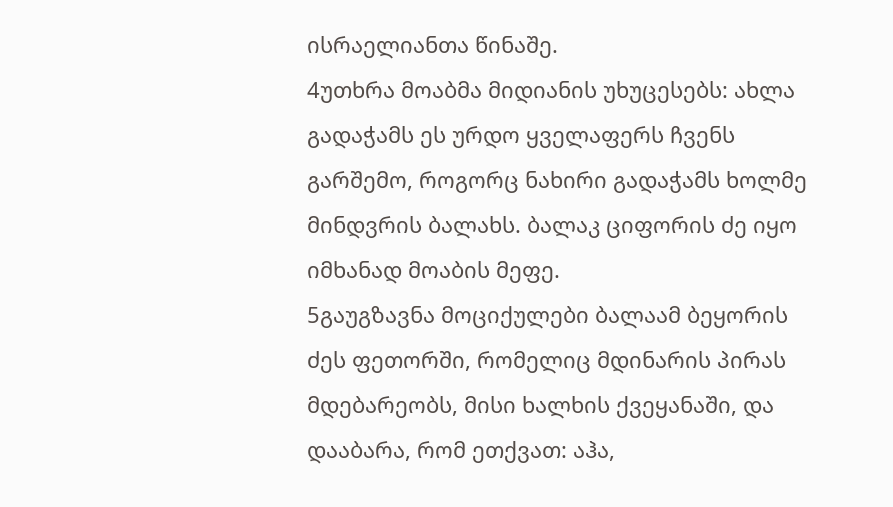ისრაელიანთა წინაშე.
4უთხრა მოაბმა მიდიანის უხუცესებს: ახლა გადაჭამს ეს ურდო ყველაფერს ჩვენს გარშემო, როგორც ნახირი გადაჭამს ხოლმე მინდვრის ბალახს. ბალაკ ციფორის ძე იყო იმხანად მოაბის მეფე.
5გაუგზავნა მოციქულები ბალაამ ბეყორის ძეს ფეთორში, რომელიც მდინარის პირას მდებარეობს, მისი ხალხის ქვეყანაში, და დააბარა, რომ ეთქვათ: აჰა,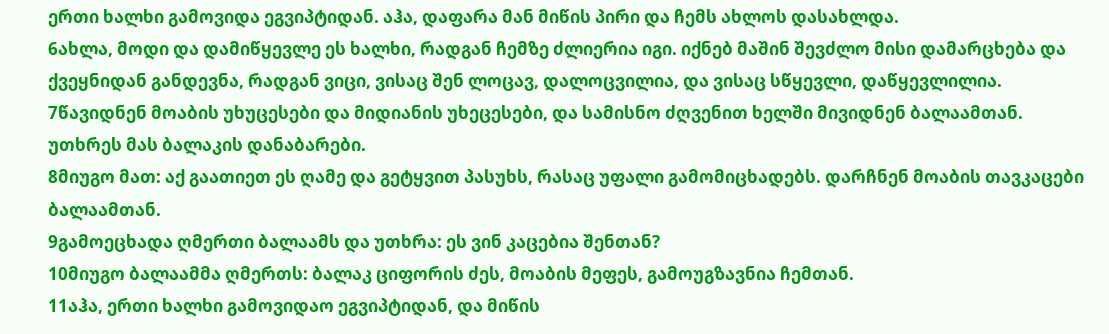ერთი ხალხი გამოვიდა ეგვიპტიდან. აჰა, დაფარა მან მიწის პირი და ჩემს ახლოს დასახლდა.
6ახლა, მოდი და დამიწყევლე ეს ხალხი, რადგან ჩემზე ძლიერია იგი. იქნებ მაშინ შევძლო მისი დამარცხება და ქვეყნიდან განდევნა, რადგან ვიცი, ვისაც შენ ლოცავ, დალოცვილია, და ვისაც სწყევლი, დაწყევლილია.
7წავიდნენ მოაბის უხუცესები და მიდიანის უხეცესები, და სამისნო ძღვენით ხელში მივიდნენ ბალაამთან. უთხრეს მას ბალაკის დანაბარები.
8მიუგო მათ: აქ გაათიეთ ეს ღამე და გეტყვით პასუხს, რასაც უფალი გამომიცხადებს. დარჩნენ მოაბის თავკაცები ბალაამთან.
9გამოეცხადა ღმერთი ბალაამს და უთხრა: ეს ვინ კაცებია შენთან?
10მიუგო ბალაამმა ღმერთს: ბალაკ ციფორის ძეს, მოაბის მეფეს, გამოუგზავნია ჩემთან.
11აჰა, ერთი ხალხი გამოვიდაო ეგვიპტიდან, და მიწის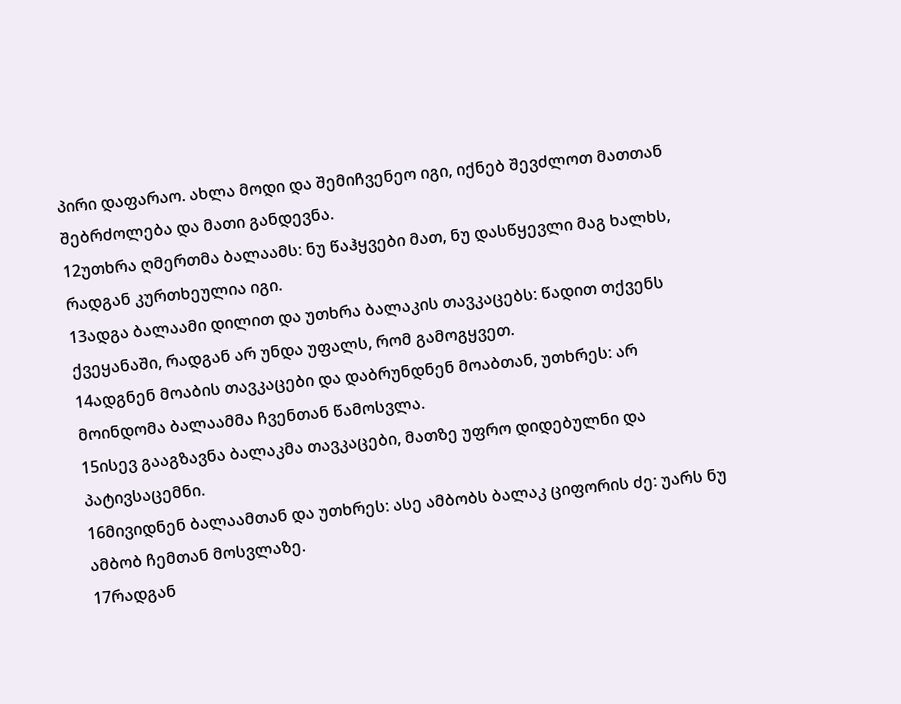პირი დაფარაო. ახლა მოდი და შემიჩვენეო იგი, იქნებ შევძლოთ მათთან შებრძოლება და მათი განდევნა.
12უთხრა ღმერთმა ბალაამს: ნუ წაჰყვები მათ, ნუ დასწყევლი მაგ ხალხს, რადგან კურთხეულია იგი.
13ადგა ბალაამი დილით და უთხრა ბალაკის თავკაცებს: წადით თქვენს ქვეყანაში, რადგან არ უნდა უფალს, რომ გამოგყვეთ.
14ადგნენ მოაბის თავკაცები და დაბრუნდნენ მოაბთან, უთხრეს: არ მოინდომა ბალაამმა ჩვენთან წამოსვლა.
15ისევ გააგზავნა ბალაკმა თავკაცები, მათზე უფრო დიდებულნი და პატივსაცემნი.
16მივიდნენ ბალაამთან და უთხრეს: ასე ამბობს ბალაკ ციფორის ძე: უარს ნუ ამბობ ჩემთან მოსვლაზე.
17რადგან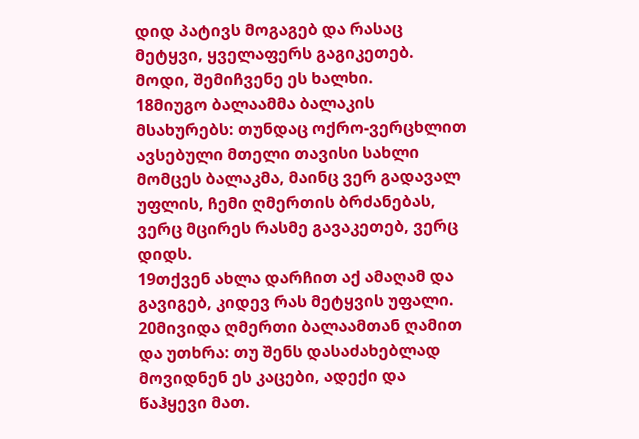დიდ პატივს მოგაგებ და რასაც მეტყვი, ყველაფერს გაგიკეთებ. მოდი, შემიჩვენე ეს ხალხი.
18მიუგო ბალაამმა ბალაკის მსახურებს: თუნდაც ოქრო-ვერცხლით ავსებული მთელი თავისი სახლი მომცეს ბალაკმა, მაინც ვერ გადავალ უფლის, ჩემი ღმერთის ბრძანებას, ვერც მცირეს რასმე გავაკეთებ, ვერც დიდს.
19თქვენ ახლა დარჩით აქ ამაღამ და გავიგებ, კიდევ რას მეტყვის უფალი.
20მივიდა ღმერთი ბალაამთან ღამით და უთხრა: თუ შენს დასაძახებლად მოვიდნენ ეს კაცები, ადექი და წაჰყევი მათ.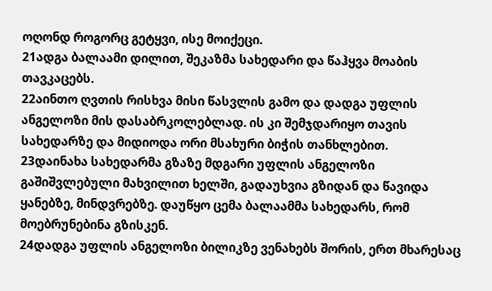ოღონდ როგორც გეტყვი, ისე მოიქეცი.
21ადგა ბალაამი დილით, შეკაზმა სახედარი და წაჰყვა მოაბის თავკაცებს.
22აინთო ღვთის რისხვა მისი წასვლის გამო და დადგა უფლის ანგელოზი მის დასაბრკოლებლად. ის კი შემჯდარიყო თავის სახედარზე და მიდიოდა ორი მსახური ბიჭის თანხლებით.
23დაინახა სახედარმა გზაზე მდგარი უფლის ანგელოზი გაშიშვლებული მახვილით ხელში, გადაუხვია გზიდან და წავიდა ყანებზე, მინდვრებზე. დაუწყო ცემა ბალაამმა სახედარს, რომ მოებრუნებინა გზისკენ.
24დადგა უფლის ანგელოზი ბილიკზე ვენახებს შორის, ერთ მხარესაც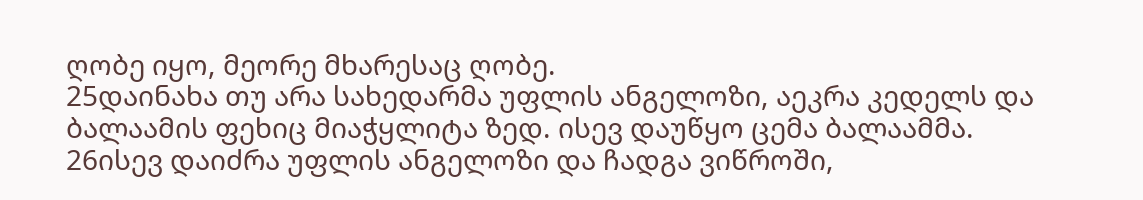ღობე იყო, მეორე მხარესაც ღობე.
25დაინახა თუ არა სახედარმა უფლის ანგელოზი, აეკრა კედელს და ბალაამის ფეხიც მიაჭყლიტა ზედ. ისევ დაუწყო ცემა ბალაამმა.
26ისევ დაიძრა უფლის ანგელოზი და ჩადგა ვიწროში,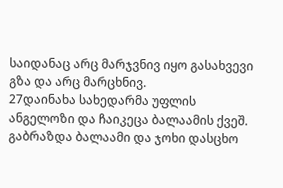საიდანაც არც მარჯვნივ იყო გასახვევი გზა და არც მარცხნივ.
27დაინახა სახედარმა უფლის ანგელოზი და ჩაიკეცა ბალაამის ქვეშ. გაბრაზდა ბალაამი და ჯოხი დასცხო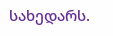სახედარს.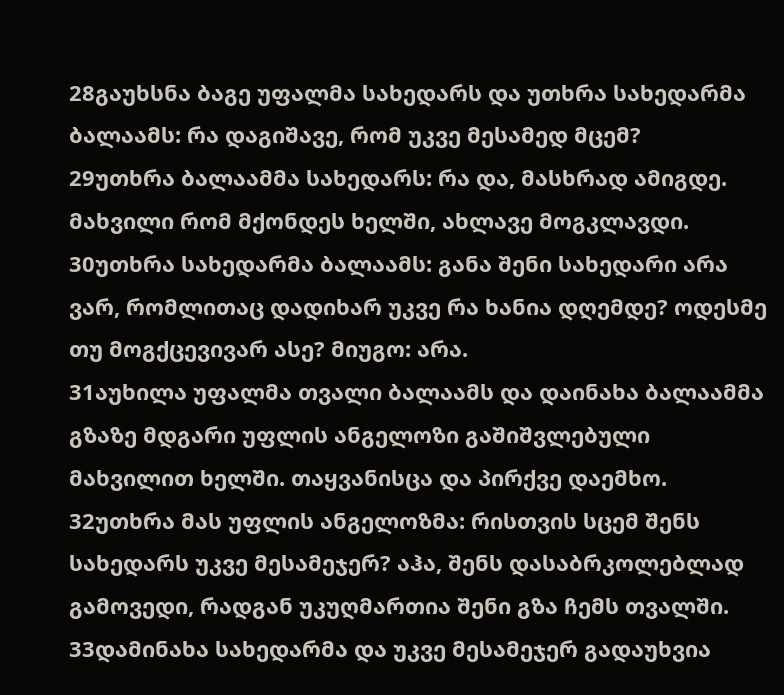28გაუხსნა ბაგე უფალმა სახედარს და უთხრა სახედარმა ბალაამს: რა დაგიშავე, რომ უკვე მესამედ მცემ?
29უთხრა ბალაამმა სახედარს: რა და, მასხრად ამიგდე. მახვილი რომ მქონდეს ხელში, ახლავე მოგკლავდი.
30უთხრა სახედარმა ბალაამს: განა შენი სახედარი არა ვარ, რომლითაც დადიხარ უკვე რა ხანია დღემდე? ოდესმე თუ მოგქცევივარ ასე? მიუგო: არა.
31აუხილა უფალმა თვალი ბალაამს და დაინახა ბალაამმა გზაზე მდგარი უფლის ანგელოზი გაშიშვლებული მახვილით ხელში. თაყვანისცა და პირქვე დაემხო.
32უთხრა მას უფლის ანგელოზმა: რისთვის სცემ შენს სახედარს უკვე მესამეჯერ? აჰა, შენს დასაბრკოლებლად გამოვედი, რადგან უკუღმართია შენი გზა ჩემს თვალში.
33დამინახა სახედარმა და უკვე მესამეჯერ გადაუხვია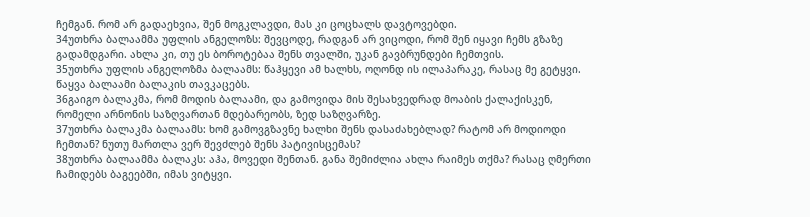ჩემგან. რომ არ გადაეხვია, შენ მოგკლავდი, მას კი ცოცხალს დავტოვებდი.
34უთხრა ბალაამმა უფლის ანგელოზს: შევცოდე, რადგან არ ვიცოდი, რომ შენ იყავი ჩემს გზაზე გადამდგარი. ახლა კი, თუ ეს ბოროტებაა შენს თვალში, უკან გავბრუნდები ჩემთვის.
35უთხრა უფლის ანგელოზმა ბალაამს: წაჰყევი ამ ხალხს, ოღონდ ის ილაპარაკე, რასაც მე გეტყვი. წაყვა ბალაამი ბალაკის თავკაცებს.
36გაიგო ბალაკმა, რომ მოდის ბალაამი, და გამოვიდა მის შესახვედრად მოაბის ქალაქისკენ, რომელი არნონის საზღვართან მდებარეობს, ზედ საზღვარზე.
37უთხრა ბალაკმა ბალაამს: ხომ გამოვგზავნე ხალხი შენს დასაძახებლად? რატომ არ მოდიოდი ჩემთან? ნუთუ მართლა ვერ შევძლებ შენს პატივისცემას?
38უთხრა ბალაამმა ბალაკს: აჰა, მოვედი შენთან. განა შემიძლია ახლა რაიმეს თქმა? რასაც ღმერთი ჩამიდებს ბაგეებში, იმას ვიტყვი.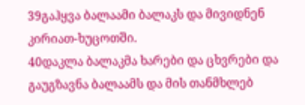39გაჰყვა ბალაამი ბალაკს და მივიდნენ კირიათ-ხუცოთში.
40დაკლა ბალაკმა ხარები და ცხვრები და გაუგზავნა ბალაამს და მის თანმხლებ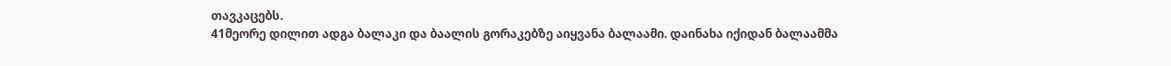თავკაცებს.
41მეორე დილით ადგა ბალაკი და ბაალის გორაკებზე აიყვანა ბალაამი. დაინახა იქიდან ბალაამმა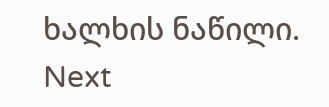ხალხის ნაწილი.
Next